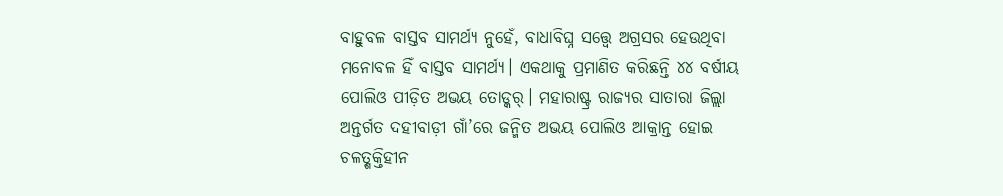ବାହୁବଳ ବାସ୍ତବ ସାମର୍ଥ୍ୟ ନୁହେଁ, ବାଧାବିଘ୍ନ ସତ୍ତ୍ବେ ଅଗ୍ରସର ହେଉଥିବା ମନୋବଳ ହିଁ ବାସ୍ତବ ସାମର୍ଥ୍ୟ। ଏକଥାକୁ ପ୍ରମାଣିତ କରିଛନ୍ତି ୪୪ ବର୍ଷୀୟ ପୋଲିଓ ପୀଡ଼ିତ ଅଭୟ ତୋଡ୍କର୍। ମହାରାଷ୍ଟ୍ର ରାଜ୍ୟର ସାତାରା ଜିଲ୍ଲା ଅନ୍ତର୍ଗତ ଦହୀବାଡ଼ୀ ଗାଁ’ରେ ଜନ୍ମିତ ଅଭୟ ପୋଲିଓ ଆକ୍ରାନ୍ତ ହୋଇ ଚଳତ୍ଶକ୍ତିହୀନ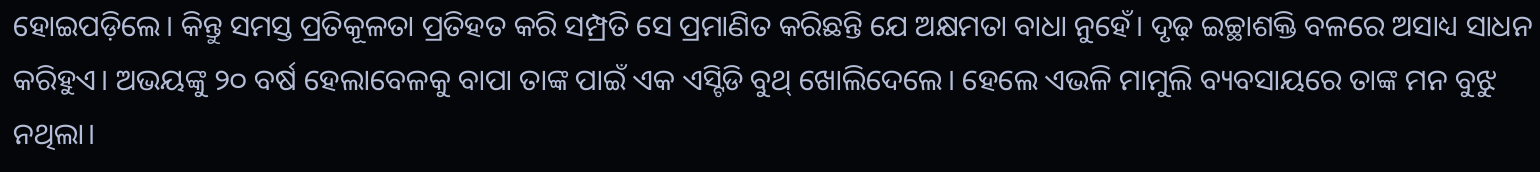ହୋଇପଡ଼ିଲେ। କିନ୍ତୁ ସମସ୍ତ ପ୍ରତିକୂଳତା ପ୍ରତିହତ କରି ସମ୍ପ୍ରତି ସେ ପ୍ରମାଣିତ କରିଛନ୍ତି ଯେ ଅକ୍ଷମତା ବାଧା ନୁହେଁ। ଦୃଢ଼ ଇଚ୍ଛାଶକ୍ତି ବଳରେ ଅସାଧ୍ୟ ସାଧନ କରିହୁଏ। ଅଭୟଙ୍କୁ ୨୦ ବର୍ଷ ହେଲାବେଳକୁ ବାପା ତାଙ୍କ ପାଇଁ ଏକ ଏସ୍ଟିଡି ବୁଥ୍ ଖୋଲିଦେଲେ। ହେଲେ ଏଭଳି ମାମୁଲି ବ୍ୟବସାୟରେ ତାଙ୍କ ମନ ବୁଝୁ ନଥିଲା।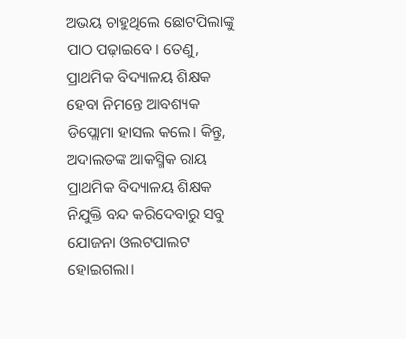ଅଭୟ ଚାହୁଥିଲେ ଛୋଟପିଲାଙ୍କୁ ପାଠ ପଢ଼ାଇବେ। ତେଣୁ, ପ୍ରାଥମିକ ବିଦ୍ୟାଳୟ ଶିକ୍ଷକ ହେବା ନିମନ୍ତେ ଆବଶ୍ୟକ ଡିପ୍ଲୋମା ହାସଲ କଲେ। କିନ୍ତୁ, ଅଦାଲତଙ୍କ ଆକସ୍ମିକ ରାୟ ପ୍ରାଥମିକ ବିଦ୍ୟାଳୟ ଶିକ୍ଷକ ନିଯୁକ୍ତି ବନ୍ଦ କରିଦେବାରୁ ସବୁ ଯୋଜନା ଓଲଟପାଲଟ ହୋଇଗଲା।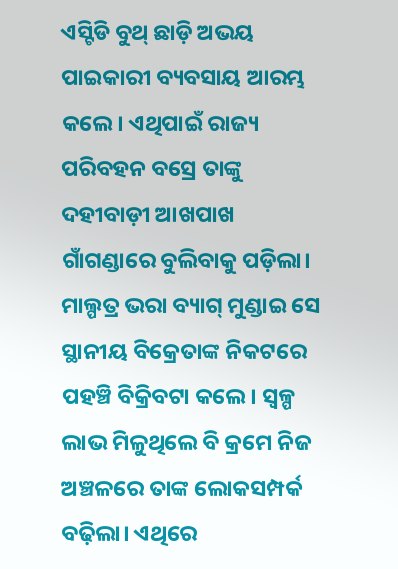ଏସ୍ଟିଡି ବୁଥ୍ ଛାଡ଼ି ଅଭୟ ପାଇକାରୀ ବ୍ୟବସାୟ ଆରମ୍ଭ କଲେ। ଏଥିପାଇଁ ରାଜ୍ୟ ପରିବହନ ବସ୍ରେ ତାଙ୍କୁ ଦହୀବାଡ଼ୀ ଆଖପାଖ ଗାଁଗଣ୍ଡାରେ ବୁଲିବାକୁ ପଡ଼ିଲା। ମାଲ୍ପତ୍ର ଭରା ବ୍ୟାଗ୍ ମୁଣ୍ଡାଇ ସେ ସ୍ଥାନୀୟ ବିକ୍ରେତାଙ୍କ ନିକଟରେ ପହଞ୍ଚି ବିକ୍ରିବଟା କଲେ। ସ୍ବଳ୍ପ ଲାଭ ମିଳୁଥିଲେ ବି କ୍ରମେ ନିଜ ଅଞ୍ଚଳରେ ତାଙ୍କ ଲୋକସମ୍ପର୍କ ବଢ଼ିଲା। ଏଥିରେ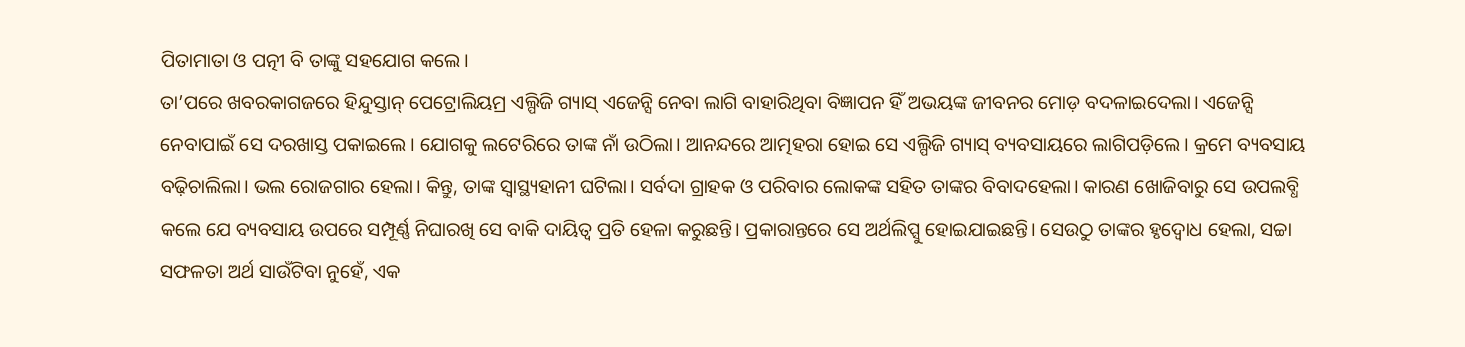ପିତାମାତା ଓ ପତ୍ନୀ ବି ତାଙ୍କୁ ସହଯୋଗ କଲେ।
ତା’ପରେ ଖବରକାଗଜରେ ହିନ୍ଦୁସ୍ତାନ୍ ପେଟ୍ରୋଲିୟମ୍ର ଏଲ୍ପିଜି ଗ୍ୟାସ୍ ଏଜେନ୍ସି ନେବା ଲାଗି ବାହାରିଥିବା ବିଜ୍ଞାପନ ହିଁ ଅଭୟଙ୍କ ଜୀବନର ମୋଡ଼ ବଦଳାଇଦେଲା। ଏଜେନ୍ସି ନେବାପାଇଁ ସେ ଦରଖାସ୍ତ ପକାଇଲେ। ଯୋଗକୁ ଲଟେରିରେ ତାଙ୍କ ନାଁ ଉଠିଲା। ଆନନ୍ଦରେ ଆତ୍ମହରା ହୋଇ ସେ ଏଲ୍ପିଜି ଗ୍ୟାସ୍ ବ୍ୟବସାୟରେ ଲାଗିପଡ଼ିଲେ। କ୍ରମେ ବ୍ୟବସାୟ ବଢ଼ିଚାଲିଲା। ଭଲ ରୋଜଗାର ହେଲା। କିନ୍ତୁ, ତାଙ୍କ ସ୍ବାସ୍ଥ୍ୟହାନୀ ଘଟିଲା। ସର୍ବଦା ଗ୍ରାହକ ଓ ପରିବାର ଲୋକଙ୍କ ସହିତ ତାଙ୍କର ବିବାଦହେଲା। କାରଣ ଖୋଜିବାରୁ ସେ ଉପଲବ୍ଧି କଲେ ଯେ ବ୍ୟବସାୟ ଉପରେ ସମ୍ପୂର୍ଣ୍ଣ ନିଘାରଖି ସେ ବାକି ଦାୟିତ୍ବ ପ୍ରତି ହେଳା କରୁଛନ୍ତି। ପ୍ରକାରାନ୍ତରେ ସେ ଅର୍ଥଲିପ୍ସୁ ହୋଇଯାଇଛନ୍ତି। ସେଉଠୁ ତାଙ୍କର ହୃଦ୍ବୋଧ ହେଲା, ସଚ୍ଚା ସଫଳତା ଅର୍ଥ ସାଉଁଟିବା ନୁହେଁ, ଏକ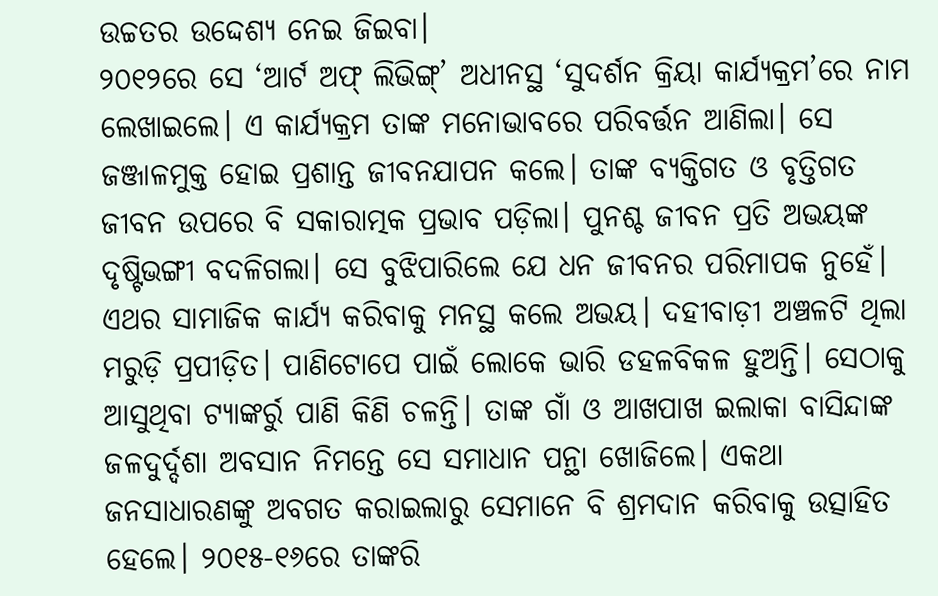ଉଚ୍ଚତର ଉଦ୍ଦେଶ୍ୟ ନେଇ ଜିଇବା।
୨୦୧୨ରେ ସେ ‘ଆର୍ଟ ଅଫ୍ ଲିଭିଙ୍ଗ୍’ ଅଧୀନସ୍ଥ ‘ସୁଦର୍ଶନ କ୍ରିୟା କାର୍ଯ୍ୟକ୍ରମ’ରେ ନାମ ଲେଖାଇଲେ। ଏ କାର୍ଯ୍ୟକ୍ରମ ତାଙ୍କ ମନୋଭାବରେ ପରିବର୍ତ୍ତନ ଆଣିଲା। ସେ ଜଞ୍ଜାଳମୁକ୍ତ ହୋଇ ପ୍ରଶାନ୍ତ ଜୀବନଯାପନ କଲେ। ତାଙ୍କ ବ୍ୟକ୍ତିଗତ ଓ ବୃତ୍ତିଗତ ଜୀବନ ଉପରେ ବି ସକାରାତ୍ମକ ପ୍ରଭାବ ପଡ଼ିଲା। ପୁନଶ୍ଚ ଜୀବନ ପ୍ରତି ଅଭୟଙ୍କ ଦୃଷ୍ଟିଭଙ୍ଗୀ ବଦଳିଗଲା। ସେ ବୁଝିପାରିଲେ ଯେ ଧନ ଜୀବନର ପରିମାପକ ନୁହେଁ। ଏଥର ସାମାଜିକ କାର୍ଯ୍ୟ କରିବାକୁ ମନସ୍ଥ କଲେ ଅଭୟ। ଦହୀବାଡ଼ୀ ଅଞ୍ଚଳଟି ଥିଲା ମରୁଡ଼ି ପ୍ରପୀଡ଼ିତ। ପାଣିଟୋପେ ପାଇଁ ଲୋକେ ଭାରି ଡହଳବିକଳ ହୁଅନ୍ତି। ସେଠାକୁ ଆସୁଥିବା ଟ୍ୟାଙ୍କର୍ରୁ ପାଣି କିଣି ଚଳନ୍ତି। ତାଙ୍କ ଗାଁ ଓ ଆଖପାଖ ଇଲାକା ବାସିନ୍ଦାଙ୍କ ଜଳଦୁର୍ଦ୍ଦଶା ଅବସାନ ନିମନ୍ତେ ସେ ସମାଧାନ ପନ୍ଥା ଖୋଜିଲେ। ଏକଥା ଜନସାଧାରଣଙ୍କୁ ଅବଗତ କରାଇଲାରୁ ସେମାନେ ବି ଶ୍ରମଦାନ କରିବାକୁ ଉତ୍ସାହିତ ହେଲେ। ୨୦୧୫-୧୬ରେ ତାଙ୍କରି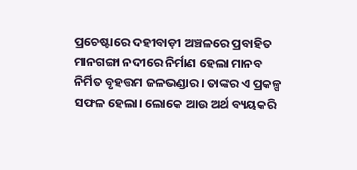ପ୍ରଚେଷ୍ଟାରେ ଦହୀବାଡ଼ୀ ଅଞ୍ଚଳରେ ପ୍ରବାହିତ ମାନଗଙ୍ଗା ନଦୀରେ ନିର୍ମାଣ ହେଲା ମାନବ ନିର୍ମିତ ବୃହତ୍ତମ ଜଳଭଣ୍ଡାର। ତାଙ୍କର ଏ ପ୍ରକଳ୍ପ ସଫଳ ହେଲା। ଲୋକେ ଆଉ ଅର୍ଥ ବ୍ୟୟକରି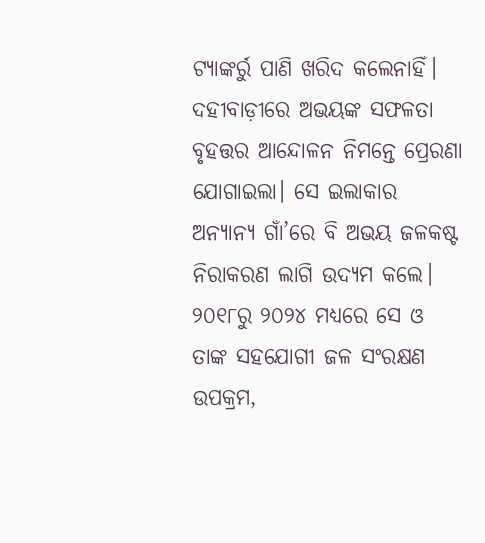ଟ୍ୟାଙ୍କର୍ରୁ ପାଣି ଖରିଦ କଲେନାହିଁ। ଦହୀବାଡ଼ୀରେ ଅଭୟଙ୍କ ସଫଳତା ବୃହତ୍ତର ଆନ୍ଦୋଳନ ନିମନ୍ତେ ପ୍ରେରଣା ଯୋଗାଇଲା। ସେ ଇଲାକାର ଅନ୍ୟାନ୍ୟ ଗାଁ’ରେ ବି ଅଭୟ ଜଳକଷ୍ଟ ନିରାକରଣ ଲାଗି ଉଦ୍ୟମ କଲେ। ୨୦୧୮ରୁ ୨୦୨୪ ମଧ୍ୟରେ ସେ ଓ ତାଙ୍କ ସହଯୋଗୀ ଜଳ ସଂରକ୍ଷଣ ଉପକ୍ରମ,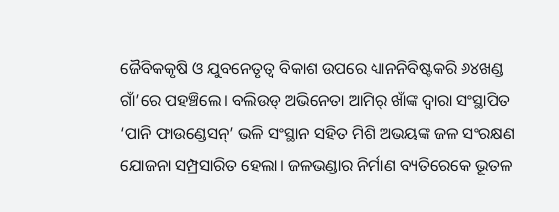ଜୈବିକକୃଷି ଓ ଯୁବନେତୃତ୍ବ ବିକାଶ ଉପରେ ଧ୍ୟାନନିବିଷ୍ଟକରି ୬୪ଖଣ୍ଡ ଗାଁ’ରେ ପହଞ୍ଚିଲେ। ବଲିଉଡ୍ ଅଭିନେତା ଆମିର୍ ଖାଁଙ୍କ ଦ୍ବାରା ସଂସ୍ଥାପିତ ‘ପାନି ଫାଉଣ୍ଡେସନ୍’ ଭଳି ସଂସ୍ଥାନ ସହିତ ମିଶି ଅଭୟଙ୍କ ଜଳ ସଂରକ୍ଷଣ ଯୋଜନା ସମ୍ପ୍ରସାରିତ ହେଲା। ଜଳଭଣ୍ଡାର ନିର୍ମାଣ ବ୍ୟତିରେକେ ଭୂତଳ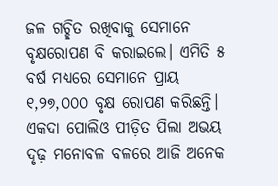ଜଳ ଗଚ୍ଛିତ ରଖିବାକୁ ସେମାନେ ବୃକ୍ଷରୋପଣ ବି କରାଇଲେ। ଏମିତି ୫ ବର୍ଷ ମଧ୍ୟରେ ସେମାନେ ପ୍ରାୟ ୧,୨୭,୦୦୦ ବୃକ୍ଷ ରୋପଣ କରିଛନ୍ତି। ଏକଦା ପୋଲିଓ ପୀଡ଼ିତ ପିଲା ଅଭୟ ଦୃଢ଼ ମନୋବଳ ବଳରେ ଆଜି ଅନେକ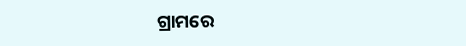ଗ୍ରାମରେ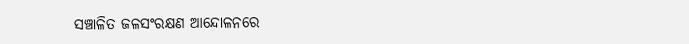ସଞ୍ଚାଳିତ ଜଳସଂରକ୍ଷଣ ଆନ୍ଦୋଳନରେ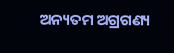ଅନ୍ୟତମ ଅଗ୍ରଗଣ୍ୟ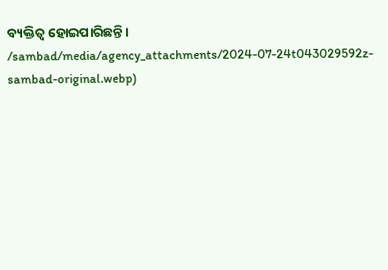ବ୍ୟକ୍ତିତ୍ବ ହୋଇପାରିଛନ୍ତି।
/sambad/media/agency_attachments/2024-07-24t043029592z-sambad-original.webp)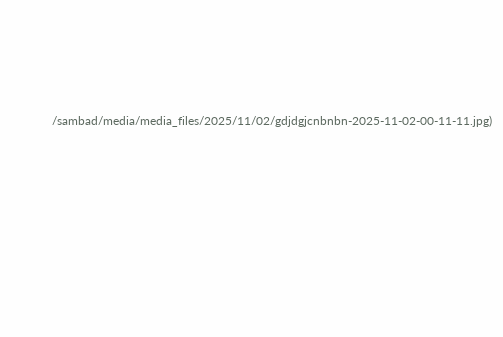/sambad/media/media_files/2025/11/02/gdjdgjcnbnbn-2025-11-02-00-11-11.jpg)